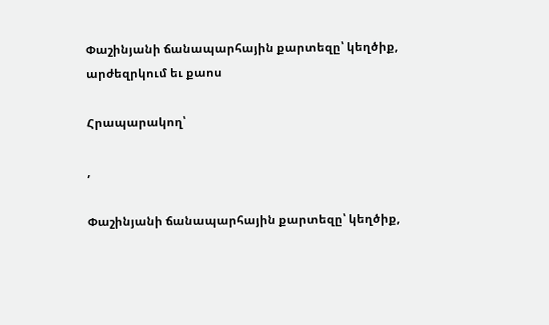Փաշինյանի ճանապարհային քարտեզը՝ կեղծիք, արժեզրկում եւ քաոս

Հրապարակող՝

,

Փաշինյանի ճանապարհային քարտեզը՝ կեղծիք,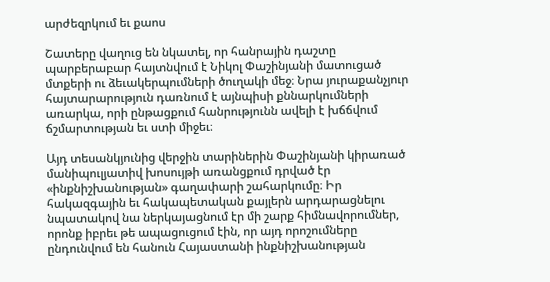արժեզրկում եւ քաոս

Շատերը վաղուց են նկատել, որ հանրային դաշտը պարբերաբար հայտնվում է Նիկոլ Փաշինյանի մատուցած մտքերի ու ձեւակերպումների ծուղակի մեջ։ Նրա յուրաքանչյուր հայտարարություն դառնում է այնպիսի քննարկումների առարկա, որի ընթացքում հանրությունն ավելի է խճճվում ճշմարտության եւ ստի միջեւ։

Այդ տեսանկյունից վերջին տարիներին Փաշինյանի կիրառած մանիպուլյատիվ խոսույթի առանցքում դրված էր «ինքնիշխանության» գաղափարի շահարկումը։ Իր հակազգային եւ հակապետական քայլերն արդարացնելու նպատակով նա ներկայացնում էր մի շարք հիմնավորումներ, որոնք իբրեւ թե ապացուցում էին, որ այդ որոշումները ընդունվում են հանուն Հայաստանի ինքնիշխանության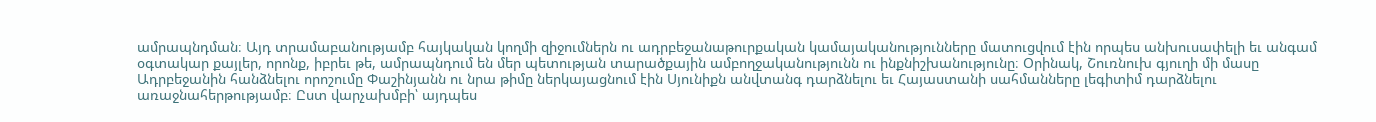ամրապնդման։ Այդ տրամաբանությամբ հայկական կողմի զիջումներն ու ադրբեջանաթուրքական կամայականությունները մատուցվում էին որպես անխուսափելի եւ անգամ օգտակար քայլեր, որոնք, իբրեւ թե, ամրապնդում են մեր պետության տարածքային ամբողջականությունն ու ինքնիշխանությունը։ Օրինակ, Շուռնուխ գյուղի մի մասը Ադրբեջանին հանձնելու որոշումը Փաշինյանն ու նրա թիմը ներկայացնում էին Սյունիքն անվտանգ դարձնելու եւ Հայաստանի սահմանները լեգիտիմ դարձնելու առաջնահերթությամբ։ Ըստ վարչախմբի՝ այդպես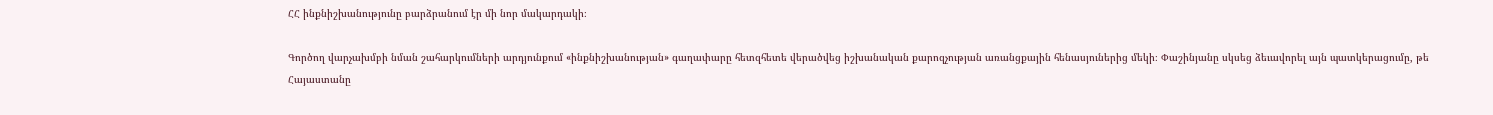ՀՀ ինքնիշխանությունը բարձրանում էր մի նոր մակարդակի։

Գործող վարչախմբի նման շահարկումների արդյունքում «ինքնիշխանության» գաղափարը հետզհետե վերածվեց իշխանական քարոզչության առանցքային հենասյուներից մեկի։ Փաշինյանը սկսեց ձեւավորել այն պատկերացումը, թե Հայաստանը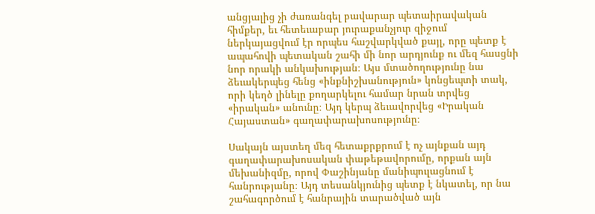անցյալից չի ժառանգել բավարար պետաիրավական հիմքեր, եւ հետեւաբար յուրաքանչյուր զիջում ներկայացվում էր որպես հաշվարկված քայլ, որը պետք է ապահովի պետական շահի մի նոր արդյունք ու մեզ հասցնի նոր որակի անկախության։ Այս մտածողությունը նա ձեւակերպեց հենց «ինքնիշխանություն» կոնցեպտի տակ, որի կեղծ լինելը քողարկելու համար նրան տրվեց «իրական» անունը։ Այդ կերպ ձեւավորվեց «Իրական Հայաստան» գաղափարախոսությունը։

Սակայն այստեղ մեզ հետաքրքրում է ոչ այնքան այդ գաղափարախոսական փաթեթավորումը, որքան այն մեխանիզմը, որով Փաշինյանը մանիպուլացնում է հանրությանը։ Այդ տեսանկյունից պետք է նկատել, որ նա շահագործում է հանրային տարածված այն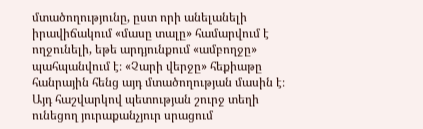մտածողությունը, ըստ որի անելանելի իրավիճակում «մասը տալը» համարվում է ողջունելի, եթե արդյունքում «ամբողջը» պահպանվում է։ «Չարի վերջը» հեքիաթը հանրային հենց այդ մտածողության մասին է։ Այդ հաշվարկով պետության շուրջ տեղի ունեցող յուրաքանչյուր սրացում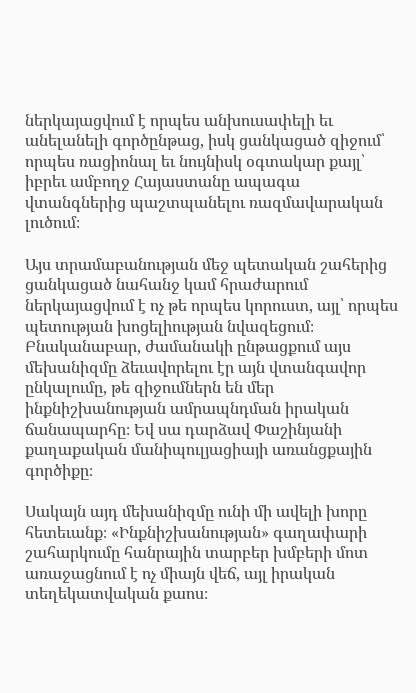ներկայացվում է որպես անխուսափելի եւ անելանելի գործընթաց, իսկ ցանկացած զիջում՝ որպես ռացիոնալ եւ նույնիսկ օգտակար քայլ՝ իբրեւ ամբողջ Հայաստանը ապագա վտանգներից պաշտպանելու ռազմավարական լուծում։

Այս տրամաբանության մեջ պետական շահերից ցանկացած նահանջ կամ հրաժարում ներկայացվում է ոչ թե որպես կորուստ, այլ՝ որպես պետության խոցելիության նվազեցում։ Բնականաբար, ժամանակի ընթացքում այս մեխանիզմը ձեւավորելու էր այն վտանգավոր ընկալումը, թե զիջումներն են մեր ինքնիշխանության ամրապնդման իրական ճանապարհը։ Եվ սա դարձավ Փաշինյանի քաղաքական մանիպուլյացիայի առանցքային գործիքը։

Սակայն այդ մեխանիզմը ունի մի ավելի խորը հետեւանք։ «Ինքնիշխանության» գաղափարի շահարկումը հանրային տարբեր խմբերի մոտ առաջացնում է ոչ միայն վեճ, այլ իրական տեղեկատվական քաոս։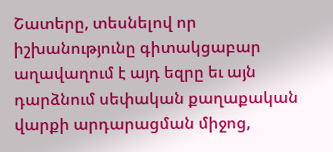Շատերը, տեսնելով որ իշխանությունը գիտակցաբար աղավաղում է այդ եզրը եւ այն դարձնում սեփական քաղաքական վարքի արդարացման միջոց,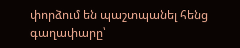փորձում են պաշտպանել հենց գաղափարը՝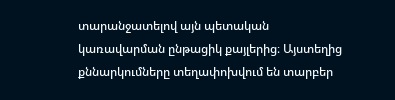տարանջատելով այն պետական կառավարման ընթացիկ քայլերից։ Այստեղից քննարկումները տեղափոխվում են տարբեր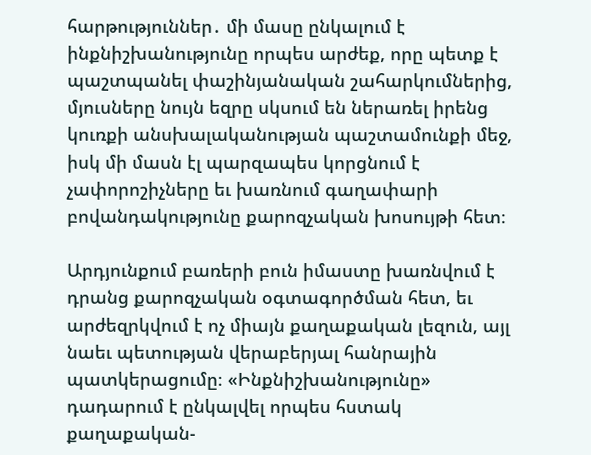հարթություններ․ մի մասը ընկալում է ինքնիշխանությունը որպես արժեք, որը պետք է պաշտպանել փաշինյանական շահարկումներից, մյուսները նույն եզրը սկսում են ներառել իրենց կուռքի անսխալականության պաշտամունքի մեջ, իսկ մի մասն էլ պարզապես կորցնում է չափորոշիչները եւ խառնում գաղափարի բովանդակությունը քարոզչական խոսույթի հետ։

Արդյունքում բառերի բուն իմաստը խառնվում է դրանց քարոզչական օգտագործման հետ, եւ արժեզրկվում է ոչ միայն քաղաքական լեզուն, այլ նաեւ պետության վերաբերյալ հանրային պատկերացումը։ «Ինքնիշխանությունը» դադարում է ընկալվել որպես հստակ քաղաքական-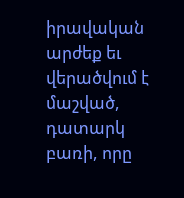իրավական արժեք եւ վերածվում է մաշված, դատարկ բառի, որը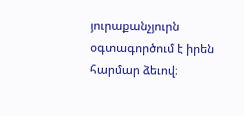յուրաքանչյուրն օգտագործում է իրեն հարմար ձեւով։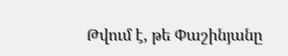Թվում է, թե Փաշինյանը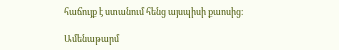հաճույք է ստանում հենց այսպիսի քաոսից։

Ամենաթարմ